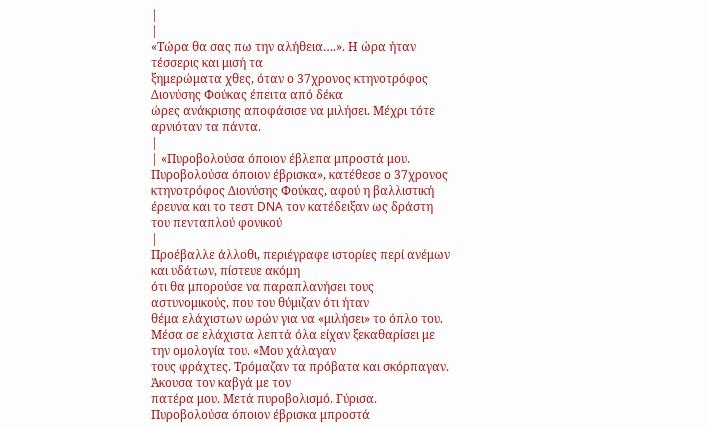|
|
«Τώρα θα σας πω την αλήθεια….». Η ώρα ήταν τέσσερις και μισή τα
ξημερώματα χθες, όταν ο 37χρονος κτηνοτρόφος Διονύσης Φούκας έπειτα από δέκα
ώρες ανάκρισης αποφάσισε να μιλήσει. Μέχρι τότε αρνιόταν τα πάντα.
|
| «Πυροβολούσα όποιον έβλεπα μπροστά μου. Πυροβολούσα όποιον έβρισκα», κατέθεσε ο 37χρονος κτηνοτρόφος Διονύσης Φούκας, αφού η βαλλιστική έρευνα και το τεστ DNA τον κατέδειξαν ως δράστη του πενταπλού φονικού
|
Προέβαλλε άλλοθι, περιέγραφε ιστορίες περί ανέμων και υδάτων, πίστευε ακόμη
ότι θα μπορούσε να παραπλανήσει τους αστυνομικούς, που του θύμιζαν ότι ήταν
θέμα ελάχιστων ωρών για να «μιλήσει» το όπλο του.
Μέσα σε ελάχιστα λεπτά όλα είχαν ξεκαθαρίσει με την ομολογία του. «Μου χάλαγαν
τους φράχτες. Τρόμαζαν τα πρόβατα και σκόρπαγαν. Άκουσα τον καβγά με τον
πατέρα μου. Μετά πυροβολισμό. Γύρισα. Πυροβολούσα όποιον έβρισκα μπροστά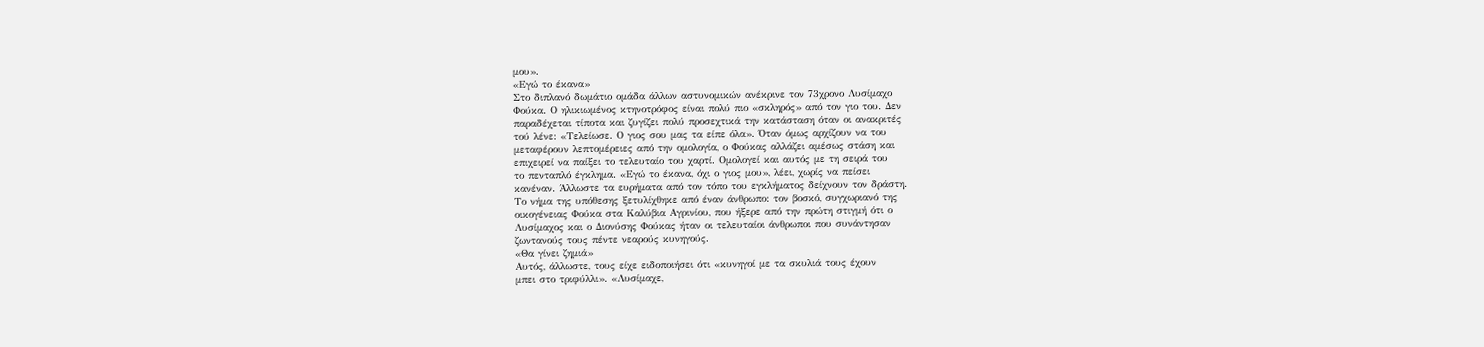μου».
«Εγώ το έκανα»
Στο διπλανό δωμάτιο ομάδα άλλων αστυνομικών ανέκρινε τον 73χρονο Λυσίμαχο
Φούκα. Ο ηλικιωμένος κτηνοτρόφος είναι πολύ πιο «σκληρός» από τον γιο του. Δεν
παραδέχεται τίποτα και ζυγίζει πολύ προσεχτικά την κατάσταση όταν οι ανακριτές
τού λένε: «Τελείωσε. Ο γιος σου μας τα είπε όλα». Όταν όμως αρχίζουν να του
μεταφέρουν λεπτομέρειες από την ομολογία, ο Φούκας αλλάζει αμέσως στάση και
επιχειρεί να παίξει το τελευταίο του χαρτί. Ομολογεί και αυτός με τη σειρά του
το πενταπλό έγκλημα. «Εγώ το έκανα, όχι ο γιος μου», λέει, χωρίς να πείσει
κανέναν. Άλλωστε τα ευρήματα από τον τόπο του εγκλήματος δείχνουν τον δράστη.
Το νήμα της υπόθεσης ξετυλίχθηκε από έναν άνθρωπο: τον βοσκό, συγχωριανό της
οικογένειας Φούκα στα Καλύβια Αγρινίου, που ήξερε από την πρώτη στιγμή ότι ο
Λυσίμαχος και ο Διονύσης Φούκας ήταν οι τελευταίοι άνθρωποι που συνάντησαν
ζωντανούς τους πέντε νεαρούς κυνηγούς.
«Θα γίνει ζημιά»
Αυτός, άλλωστε, τους είχε ειδοποιήσει ότι «κυνηγοί με τα σκυλιά τους έχουν
μπει στο τριφύλλι». «Λυσίμαχε,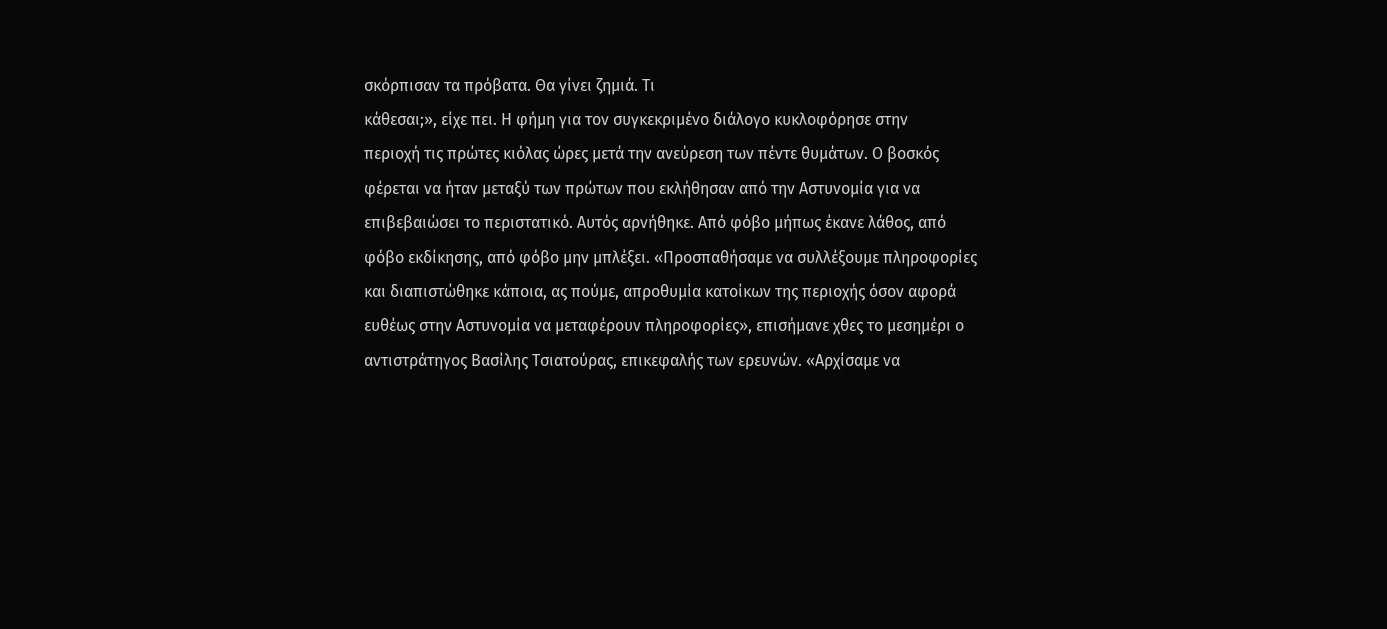σκόρπισαν τα πρόβατα. Θα γίνει ζημιά. Τι
κάθεσαι;», είχε πει. Η φήμη για τον συγκεκριμένο διάλογο κυκλοφόρησε στην
περιοχή τις πρώτες κιόλας ώρες μετά την ανεύρεση των πέντε θυμάτων. Ο βοσκός
φέρεται να ήταν μεταξύ των πρώτων που εκλήθησαν από την Αστυνομία για να
επιβεβαιώσει το περιστατικό. Αυτός αρνήθηκε. Από φόβο μήπως έκανε λάθος, από
φόβο εκδίκησης, από φόβο μην μπλέξει. «Προσπαθήσαμε να συλλέξουμε πληροφορίες
και διαπιστώθηκε κάποια, ας πούμε, απροθυμία κατοίκων της περιοχής όσον αφορά
ευθέως στην Αστυνομία να μεταφέρουν πληροφορίες», επισήμανε χθες το μεσημέρι ο
αντιστράτηγος Βασίλης Τσιατούρας, επικεφαλής των ερευνών. «Αρχίσαμε να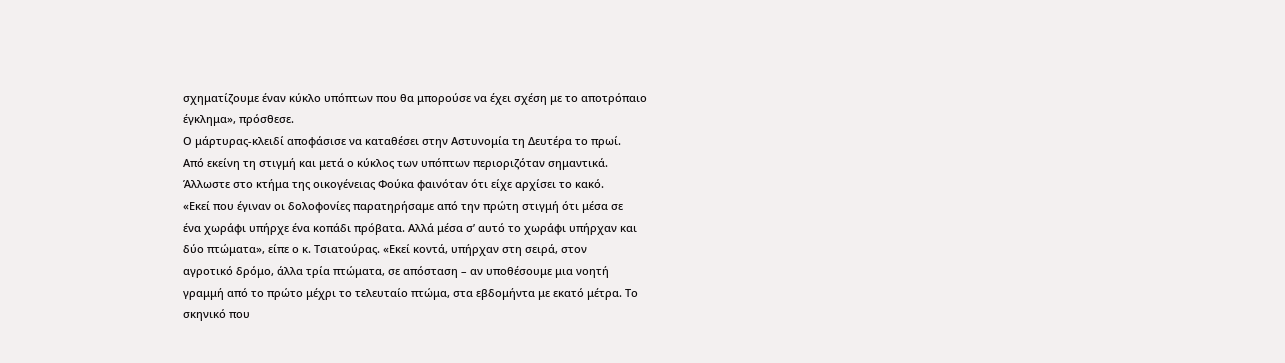σχηματίζουμε έναν κύκλο υπόπτων που θα μπορούσε να έχει σχέση με το αποτρόπαιο
έγκλημα», πρόσθεσε.
Ο μάρτυρας-κλειδί αποφάσισε να καταθέσει στην Αστυνομία τη Δευτέρα το πρωί.
Από εκείνη τη στιγμή και μετά ο κύκλος των υπόπτων περιοριζόταν σημαντικά.
Άλλωστε στο κτήμα της οικογένειας Φούκα φαινόταν ότι είχε αρχίσει το κακό.
«Εκεί που έγιναν οι δολοφονίες παρατηρήσαμε από την πρώτη στιγμή ότι μέσα σε
ένα χωράφι υπήρχε ένα κοπάδι πρόβατα. Αλλά μέσα σ’ αυτό το χωράφι υπήρχαν και
δύο πτώματα», είπε ο κ. Τσιατούρας. «Εκεί κοντά, υπήρχαν στη σειρά, στον
αγροτικό δρόμο, άλλα τρία πτώματα, σε απόσταση – αν υποθέσουμε μια νοητή
γραμμή από το πρώτο μέχρι το τελευταίο πτώμα, στα εβδομήντα με εκατό μέτρα. Το
σκηνικό που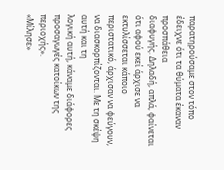παρατηρούσαμε στον τόπο έδειχνε ότι τα θύματα έκαναν προσπάθεια
διαφυγής. Δηλαδή, απλά, φαίνεται ότι αφού εκεί άρχισε να εκτυλίσσεται κάποιο
περιστατικό, άρχισαν να φεύγουν, να διασκορπίζονται. Με τη σκέψη αυτή και τη
λογική αυτή, κάναμε διάφορες προσαγωγές κατοίκων της περιοχής».
«Μίλησε»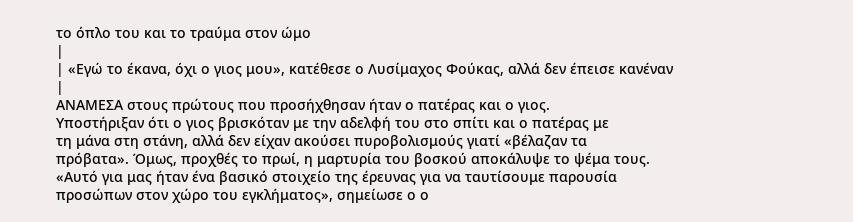το όπλο του και το τραύμα στον ώμο
|
| «Εγώ το έκανα, όχι ο γιος μου», κατέθεσε ο Λυσίμαχος Φούκας, αλλά δεν έπεισε κανέναν
|
ΑΝΑΜΕΣΑ στους πρώτους που προσήχθησαν ήταν ο πατέρας και ο γιος.
Υποστήριξαν ότι ο γιος βρισκόταν με την αδελφή του στο σπίτι και ο πατέρας με
τη μάνα στη στάνη, αλλά δεν είχαν ακούσει πυροβολισμούς γιατί «βέλαζαν τα
πρόβατα». Όμως, προχθές το πρωί, η μαρτυρία του βοσκού αποκάλυψε το ψέμα τους.
«Αυτό για μας ήταν ένα βασικό στοιχείο της έρευνας για να ταυτίσουμε παρουσία
προσώπων στον χώρο του εγκλήματος», σημείωσε ο ο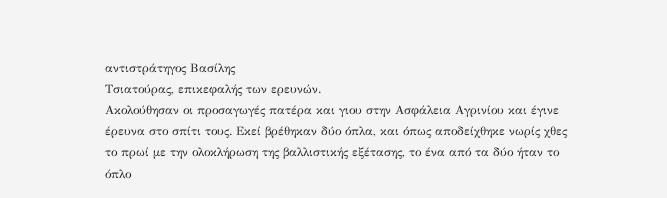αντιστράτηγος Βασίλης
Τσιατούρας, επικεφαλής των ερευνών.
Ακολούθησαν οι προσαγωγές πατέρα και γιου στην Ασφάλεια Αγρινίου και έγινε
έρευνα στο σπίτι τους. Εκεί βρέθηκαν δύο όπλα, και όπως αποδείχθηκε νωρίς χθες
το πρωί με την ολοκλήρωση της βαλλιστικής εξέτασης, το ένα από τα δύο ήταν το
όπλο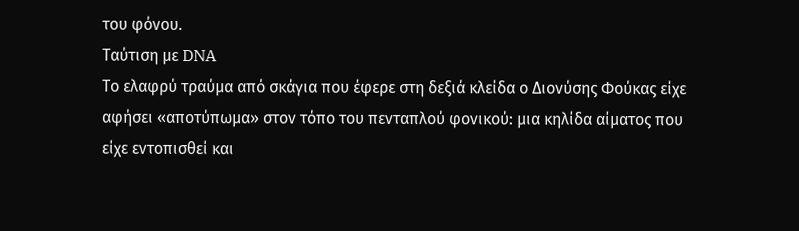του φόνου.
Ταύτιση με DNA
Το ελαφρύ τραύμα από σκάγια που έφερε στη δεξιά κλείδα ο Διονύσης Φούκας είχε
αφήσει «αποτύπωμα» στον τόπο του πενταπλού φονικού: μια κηλίδα αίματος που
είχε εντοπισθεί και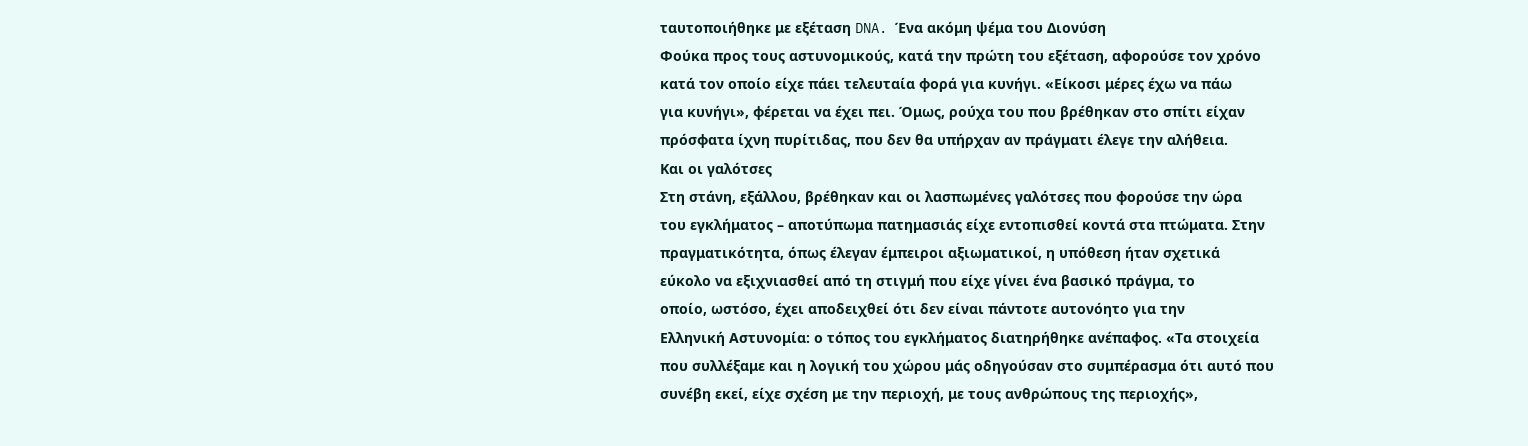ταυτοποιήθηκε με εξέταση DNA. Ένα ακόμη ψέμα του Διονύση
Φούκα προς τους αστυνομικούς, κατά την πρώτη του εξέταση, αφορούσε τον χρόνο
κατά τον οποίο είχε πάει τελευταία φορά για κυνήγι. «Είκοσι μέρες έχω να πάω
για κυνήγι», φέρεται να έχει πει. Όμως, ρούχα του που βρέθηκαν στο σπίτι είχαν
πρόσφατα ίχνη πυρίτιδας, που δεν θα υπήρχαν αν πράγματι έλεγε την αλήθεια.
Και οι γαλότσες
Στη στάνη, εξάλλου, βρέθηκαν και οι λασπωμένες γαλότσες που φορούσε την ώρα
του εγκλήματος – αποτύπωμα πατημασιάς είχε εντοπισθεί κοντά στα πτώματα. Στην
πραγματικότητα, όπως έλεγαν έμπειροι αξιωματικοί, η υπόθεση ήταν σχετικά
εύκολο να εξιχνιασθεί από τη στιγμή που είχε γίνει ένα βασικό πράγμα, το
οποίο, ωστόσο, έχει αποδειχθεί ότι δεν είναι πάντοτε αυτονόητο για την
Ελληνική Αστυνομία: ο τόπος του εγκλήματος διατηρήθηκε ανέπαφος. «Τα στοιχεία
που συλλέξαμε και η λογική του χώρου μάς οδηγούσαν στο συμπέρασμα ότι αυτό που
συνέβη εκεί, είχε σχέση με την περιοχή, με τους ανθρώπους της περιοχής»,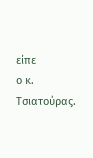είπε
ο κ. Τσιατούρας.